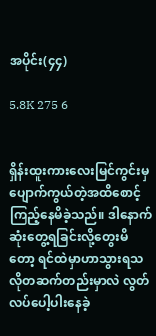အပိုင်း(၄၄)

5.8K 275 6


ရှိန်းထူးကားလေးမြင်ကွင်းမှပျောက်ကွယ်တဲ့အထိစောင့်ကြည့်နေမိခဲ့သည်။ ဒါနောက်ဆုံးတွေ့ရခြင်းလို့တွေးမိတော့ ရင်ထဲမှာဟာသွားရသလိုတဆက်တည်းမှာလဲ လွတ်လပ်ပေါ့ပါးနေခဲ့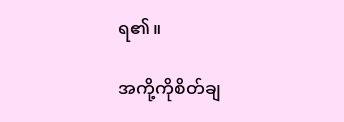ရ၏။

အကို့ကိုစိတ်ချ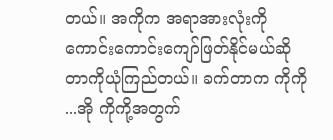တယ်။ အကိုက အရာအားလုံးကိုကောင်းကောင်းကျော်ဖြတ်နိုင်မယ်ဆိုတာကိုယုံကြည်တယ်။ ခက်တာက ကိုကို ...အို ကိုကို့အတွက်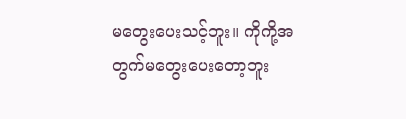မတွေးပေးသင့်ဘူး။ ကိုကို့အတွက်မတွေးပေးတော့ဘူး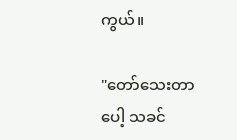ကွယ်။

"တော်သေးတာပေါ့ သခင်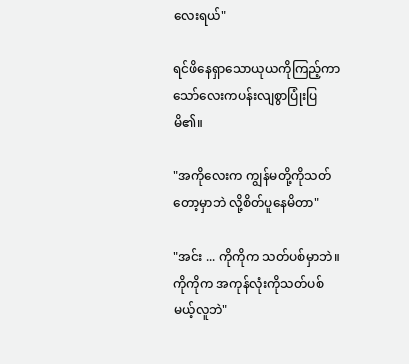လေးရယ်"

ရင်ဖိနေရှာသောယုယကိုကြည့်ကာ သော်လေးကပန်းလျစွာပြုံးပြမိ၏။

"အကိုလေးက ကျွန်မတို့ကိုသတ်တော့မှာဘဲ လို့စိတ်ပူနေမိတာ"

"အင်း ... ကိုကိုက သတ်ပစ်မှာဘဲ။ ကိုကိုက အကုန်လုံးကိုသတ်ပစ်မယ့်လူဘဲ"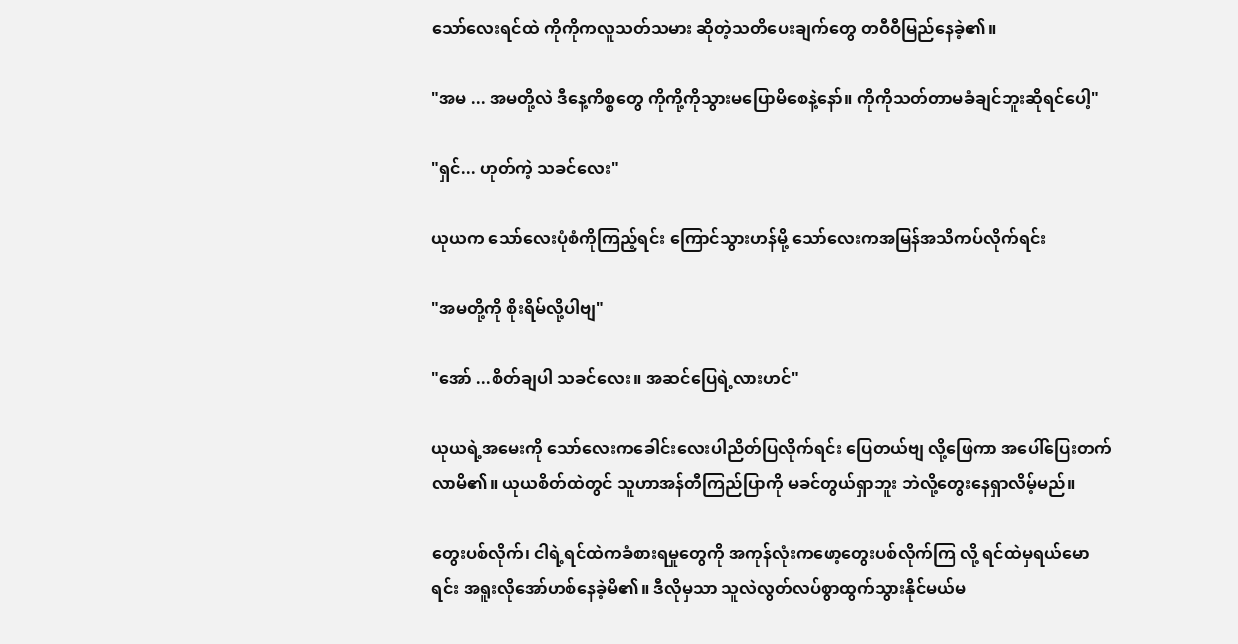သော်လေးရင်ထဲ ကိုကိုကလူသတ်သမား ဆိုတဲ့သတိပေးချက်တွေ တဝီဝီမြည်နေခဲ့၏။

"အမ ... အမတို့လဲ ဒီနေ့ကိစ္စတွေ ကိုကို့ကိုသွားမပြောမိစေနဲ့နော်။ ကိုကိုသတ်တာမခံချင်ဘူးဆိုရင်ပေါ့"

"ရှင်... ဟုတ်ကဲ့ သခင်လေး"

ယုယက သော်လေးပုံစံကိုကြည့်ရင်း ကြောင်သွားဟန်မို့ သော်လေးကအမြန်အသိကပ်လိုက်ရင်း

"အမတို့ကို‌ စိုးရိမ်လို့ပါဗျ"

"အော် ...စိတ်ချပါ သခင်လေး။ အဆင်ပြေရဲ့လားဟင်"

ယုယရဲ့အမေးကို သော်လေးကခေါင်းလေးပါညိတ်ပြလိုက်ရင်း ပြေတယ်ဗျ လို့ဖြေကာ အပေါ်ပြေးတက်လာမိ၏။ ယုယစိတ်ထဲတွင် သူဟာအန်တီကြည်ပြာကို မခင်တွယ်ရှာဘူး ဘဲလို့တွေးနေရှာလိမ့်မည်။

တွေးပစ်လိုက်၊ ငါရဲ့ရင်ထဲကခံစားရမှုတွေကို အကုန်လုံးကဖော့တွေးပစ်လိုက်ကြ လို့ ရင်ထဲမှရယ်မောရင်း ‌အရူးလိုအော်ဟစ်နေခဲ့မိ၏။ ဒီလိုမှသာ သူလဲလွတ်လပ်စွာထွက်သွားနိုင်မယ်မ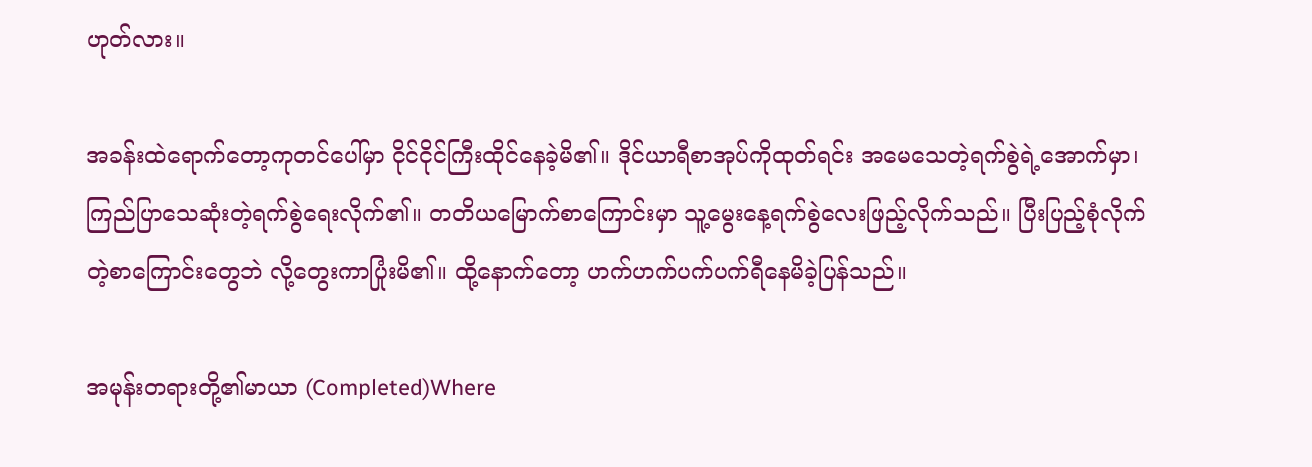ဟုတ်လား။

အခန်းထဲရောက်တော့ကုတင်ပေါ်မှာ ငိုင်ငိုင်ကြီးထိုင်နေခဲ့မိ၏။ ဒိုင်ယာရီစာအုပ်ကိုထုတ်ရင်း အမေသေတဲ့ရက်စွဲရဲ့အောက်မှာ၊ ကြည်ပြာသေဆုံးတဲ့ရက်စွဲရေးလိုက်၏။ ‌တတိယမြောက်စာကြောင်းမှာ သူ့မွေးနေ့ရက်စွဲ‌လေးဖြည့်လိုက်သည်။ ပြီးပြည့်စုံလိုက်တဲ့စာကြောင်းတွေဘဲ လို့တွေးကာပြုံးမိ၏။ ထို့နောက်တော့ ဟက်ဟက်ပက်ပက်ရီနေမိခဲ့ပြန်သည်။

အမုန်းတရားတို့၏မာယာ (Completed)Where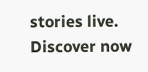stories live. Discover now